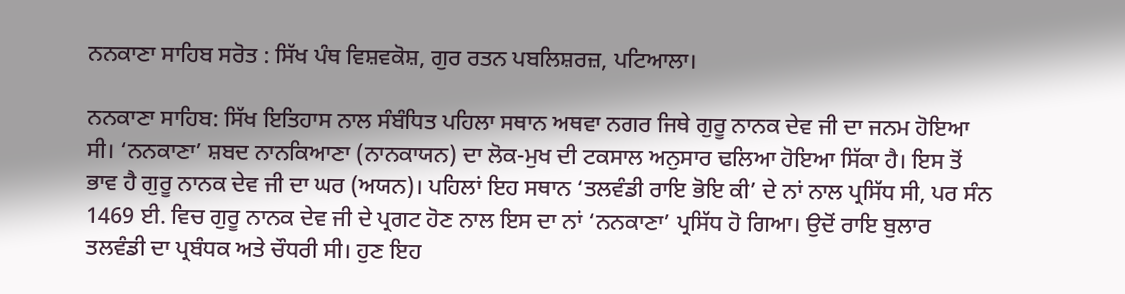ਨਨਕਾਣਾ ਸਾਹਿਬ ਸਰੋਤ : ਸਿੱਖ ਪੰਥ ਵਿਸ਼ਵਕੋਸ਼, ਗੁਰ ਰਤਨ ਪਬਲਿਸ਼ਰਜ਼, ਪਟਿਆਲਾ।

ਨਨਕਾਣਾ ਸਾਹਿਬ: ਸਿੱਖ ਇਤਿਹਾਸ ਨਾਲ ਸੰਬੰਧਿਤ ਪਹਿਲਾ ਸਥਾਨ ਅਥਵਾ ਨਗਰ ਜਿਥੇ ਗੁਰੂ ਨਾਨਕ ਦੇਵ ਜੀ ਦਾ ਜਨਮ ਹੋਇਆ ਸੀ। ‘ਨਨਕਾਣਾ’ ਸ਼ਬਦ ਨਾਨਕਿਆਣਾ (ਨਾਨਕਾਯਨ) ਦਾ ਲੋਕ-ਮੁਖ ਦੀ ਟਕਸਾਲ ਅਨੁਸਾਰ ਢਲਿਆ ਹੋਇਆ ਸਿੱਕਾ ਹੈ। ਇਸ ਤੋਂ ਭਾਵ ਹੈ ਗੁਰੂ ਨਾਨਕ ਦੇਵ ਜੀ ਦਾ ਘਰ (ਅਯਨ)। ਪਹਿਲਾਂ ਇਹ ਸਥਾਨ ‘ਤਲਵੰਡੀ ਰਾਇ ਭੋਇ ਕੀ’ ਦੇ ਨਾਂ ਨਾਲ ਪ੍ਰਸਿੱਧ ਸੀ, ਪਰ ਸੰਨ 1469 ਈ. ਵਿਚ ਗੁਰੂ ਨਾਨਕ ਦੇਵ ਜੀ ਦੇ ਪ੍ਰਗਟ ਹੋਣ ਨਾਲ ਇਸ ਦਾ ਨਾਂ ‘ਨਨਕਾਣਾ’ ਪ੍ਰਸਿੱਧ ਹੋ ਗਿਆ। ਉਦੋਂ ਰਾਇ ਬੁਲਾਰ ਤਲਵੰਡੀ ਦਾ ਪ੍ਰਬੰਧਕ ਅਤੇ ਚੌਧਰੀ ਸੀ। ਹੁਣ ਇਹ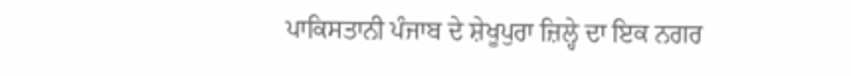ਪਾਕਿਸਤਾਨੀ ਪੰਜਾਬ ਦੇ ਸ਼ੇਖੂਪੁਰਾ ਜ਼ਿਲ੍ਹੇ ਦਾ ਇਕ ਨਗਰ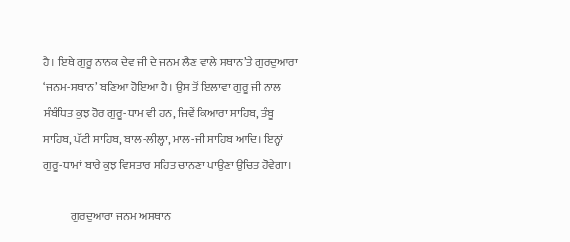ਹੈ। ਇਥੇ ਗੁਰੂ ਨਾਨਕ ਦੇਵ ਜੀ ਦੇ ਜਨਮ ਲੈਣ ਵਾਲੇ ਸਥਾਨ’ਤੇ ਗੁਰਦੁਆਰਾ ‘ਜਨਮ-ਸਥਾਨ’ ਬਣਿਆ ਹੋਇਆ ਹੈ। ਉਸ ਤੋਂ ਇਲਾਵਾ ਗੁਰੂ ਜੀ ਨਾਲ ਸੰਬੰਧਿਤ ਕੁਝ ਹੋਰ ਗੁਰੂ-ਧਾਮ ਵੀ ਹਨ, ਜਿਵੇਂ ਕਿਆਰਾ ਸਾਹਿਬ, ਤੰਬੂ ਸਾਹਿਬ, ਪੱਟੀ ਸਾਹਿਬ, ਬਾਲ-ਲੀਲ੍ਹਾ, ਮਾਲ-ਜੀ ਸਾਹਿਬ ਆਦਿ। ਇਨ੍ਹਾਂ ਗੁਰੂ-ਧਾਮਾਂ ਬਾਰੇ ਕੁਝ ਵਿਸਤਾਰ ਸਹਿਤ ਚਾਨਣਾ ਪਾਉਣਾ ਉਚਿਤ ਹੋਵੇਗਾ।

            ਗੁਰਦੁਆਰਾ ਜਨਮ ਅਸਥਾਨ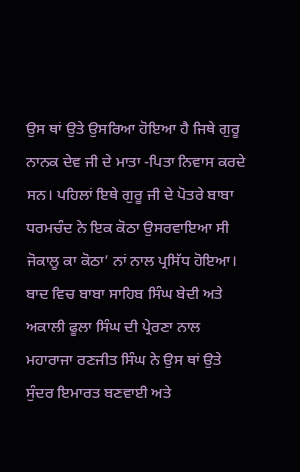ਉਸ ਥਾਂ ਉਤੇ ਉਸਰਿਆ ਹੋਇਆ ਹੈ ਜਿਥੇ ਗੁਰੂ ਨਾਨਕ ਦੇਵ ਜੀ ਦੇ ਮਾਤਾ -ਪਿਤਾ ਨਿਵਾਸ ਕਰਦੇ ਸਨ। ਪਹਿਲਾਂ ਇਥੇ ਗੁਰੂ ਜੀ ਦੇ ਪੋਤਰੇ ਬਾਬਾ ਧਰਮਚੰਦ ਨੇ ਇਕ ਕੋਠਾ ਉਸਰਵਾਇਆ ਸੀ ਜੋਕਾਲੂ ਕਾ ਕੋਠਾ’ ਨਾਂ ਨਾਲ ਪ੍ਰਸਿੱਧ ਹੋਇਆ। ਬਾਦ ਵਿਚ ਬਾਬਾ ਸਾਹਿਬ ਸਿੰਘ ਬੇਦੀ ਅਤੇ ਅਕਾਲੀ ਫੂਲਾ ਸਿੰਘ ਦੀ ਪ੍ਰੇਰਣਾ ਨਾਲ ਮਹਾਰਾਜਾ ਰਣਜੀਤ ਸਿੰਘ ਨੇ ਉਸ ਥਾਂ ਉਤੇ ਸੁੰਦਰ ਇਮਾਰਤ ਬਣਵਾਈ ਅਤੇ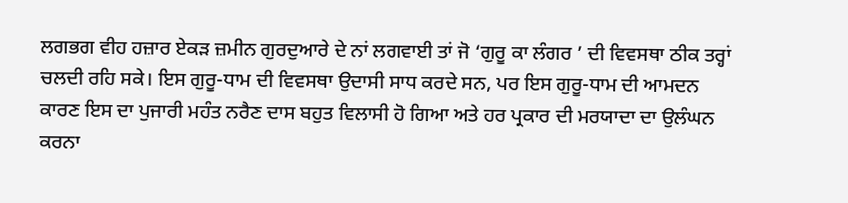ਲਗਭਗ ਵੀਹ ਹਜ਼ਾਰ ਏਕੜ ਜ਼ਮੀਨ ਗੁਰਦੁਆਰੇ ਦੇ ਨਾਂ ਲਗਵਾਈ ਤਾਂ ਜੋ ‘ਗੁਰੂ ਕਾ ਲੰਗਰ ’ ਦੀ ਵਿਵਸਥਾ ਠੀਕ ਤਰ੍ਹਾਂ ਚਲਦੀ ਰਹਿ ਸਕੇ। ਇਸ ਗੁਰੂ-ਧਾਮ ਦੀ ਵਿਵਸਥਾ ਉਦਾਸੀ ਸਾਧ ਕਰਦੇ ਸਨ, ਪਰ ਇਸ ਗੁਰੂ-ਧਾਮ ਦੀ ਆਮਦਨ ਕਾਰਣ ਇਸ ਦਾ ਪੁਜਾਰੀ ਮਹੰਤ ਨਰੈਣ ਦਾਸ ਬਹੁਤ ਵਿਲਾਸੀ ਹੋ ਗਿਆ ਅਤੇ ਹਰ ਪ੍ਰਕਾਰ ਦੀ ਮਰਯਾਦਾ ਦਾ ਉਲੰਘਨ ਕਰਨਾ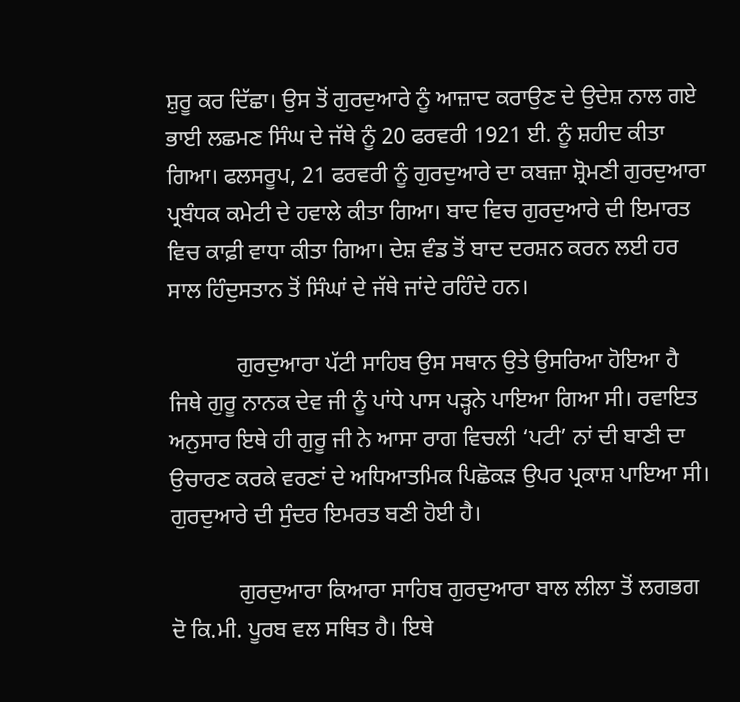ਸ਼ੁਰੂ ਕਰ ਦਿੱਛਾ। ਉਸ ਤੋਂ ਗੁਰਦੁਆਰੇ ਨੂੰ ਆਜ਼ਾਦ ਕਰਾਉਣ ਦੇ ਉਦੇਸ਼ ਨਾਲ ਗਏ ਭਾਈ ਲਛਮਣ ਸਿੰਘ ਦੇ ਜੱਥੇ ਨੂੰ 20 ਫਰਵਰੀ 1921 ਈ. ਨੂੰ ਸ਼ਹੀਦ ਕੀਤਾ ਗਿਆ। ਫਲਸਰੂਪ, 21 ਫਰਵਰੀ ਨੂੰ ਗੁਰਦੁਆਰੇ ਦਾ ਕਬਜ਼ਾ ਸ਼੍ਰੋਮਣੀ ਗੁਰਦੁਆਰਾ ਪ੍ਰਬੰਧਕ ਕਮੇਟੀ ਦੇ ਹਵਾਲੇ ਕੀਤਾ ਗਿਆ। ਬਾਦ ਵਿਚ ਗੁਰਦੁਆਰੇ ਦੀ ਇਮਾਰਤ ਵਿਚ ਕਾਫ਼ੀ ਵਾਧਾ ਕੀਤਾ ਗਿਆ। ਦੇਸ਼ ਵੰਡ ਤੋਂ ਬਾਦ ਦਰਸ਼ਨ ਕਰਨ ਲਈ ਹਰ ਸਾਲ ਹਿੰਦੁਸਤਾਨ ਤੋਂ ਸਿੰਘਾਂ ਦੇ ਜੱਥੇ ਜਾਂਦੇ ਰਹਿੰਦੇ ਹਨ।

            ਗੁਰਦੁਆਰਾ ਪੱਟੀ ਸਾਹਿਬ ਉਸ ਸਥਾਨ ਉਤੇ ਉਸਰਿਆ ਹੋਇਆ ਹੈ ਜਿਥੇ ਗੁਰੂ ਨਾਨਕ ਦੇਵ ਜੀ ਨੂੰ ਪਾਂਧੇ ਪਾਸ ਪੜ੍ਹਨੇ ਪਾਇਆ ਗਿਆ ਸੀ। ਰਵਾਇਤ ਅਨੁਸਾਰ ਇਥੇ ਹੀ ਗੁਰੂ ਜੀ ਨੇ ਆਸਾ ਰਾਗ ਵਿਚਲੀ ‘ਪਟੀ’ ਨਾਂ ਦੀ ਬਾਣੀ ਦਾ ਉਚਾਰਣ ਕਰਕੇ ਵਰਣਾਂ ਦੇ ਅਧਿਆਤਮਿਕ ਪਿਛੋਕੜ ਉਪਰ ਪ੍ਰਕਾਸ਼ ਪਾਇਆ ਸੀ। ਗੁਰਦੁਆਰੇ ਦੀ ਸੁੰਦਰ ਇਮਰਤ ਬਣੀ ਹੋਈ ਹੈ।

            ਗੁਰਦੁਆਰਾ ਕਿਆਰਾ ਸਾਹਿਬ ਗੁਰਦੁਆਰਾ ਬਾਲ ਲੀਲਾ ਤੋਂ ਲਗਭਗ ਦੋ ਕਿ.ਮੀ. ਪੂਰਬ ਵਲ ਸਥਿਤ ਹੈ। ਇਥੇ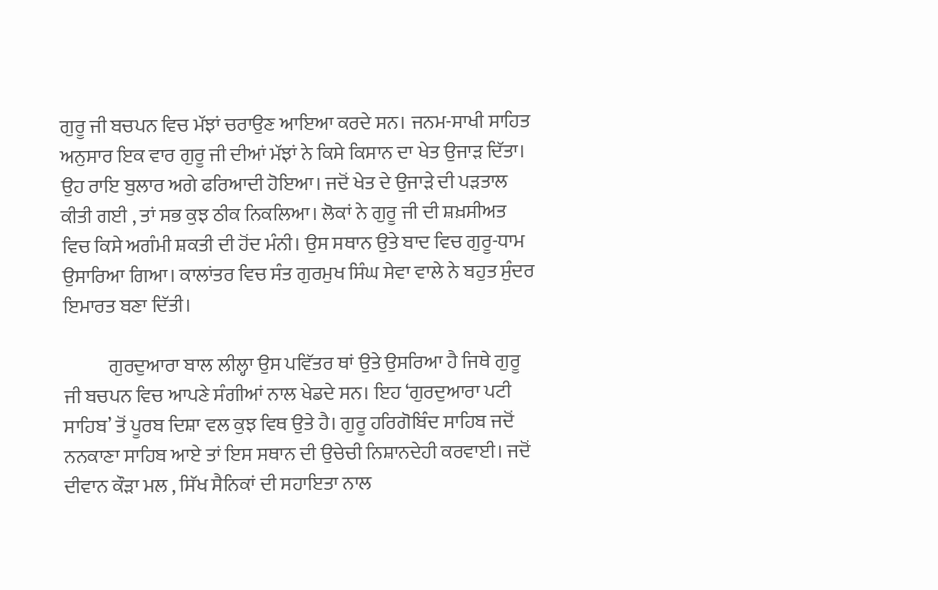ਗੁਰੂ ਜੀ ਬਚਪਨ ਵਿਚ ਮੱਝਾਂ ਚਰਾਉਣ ਆਇਆ ਕਰਦੇ ਸਨ। ਜਨਮ-ਸਾਖੀ ਸਾਹਿਤ ਅਨੁਸਾਰ ਇਕ ਵਾਰ ਗੁਰੂ ਜੀ ਦੀਆਂ ਮੱਝਾਂ ਨੇ ਕਿਸੇ ਕਿਸਾਨ ਦਾ ਖੇਤ ਉਜਾੜ ਦਿੱਤਾ। ਉਹ ਰਾਇ ਬੁਲਾਰ ਅਗੇ ਫਰਿਆਦੀ ਹੋਇਆ। ਜਦੋਂ ਖੇਤ ਦੇ ਉਜਾੜੇ ਦੀ ਪੜਤਾਲ ਕੀਤੀ ਗਈ , ਤਾਂ ਸਭ ਕੁਝ ਠੀਕ ਨਿਕਲਿਆ। ਲੋਕਾਂ ਨੇ ਗੁਰੂ ਜੀ ਦੀ ਸ਼ਖ਼ਸੀਅਤ ਵਿਚ ਕਿਸੇ ਅਗੰਮੀ ਸ਼ਕਤੀ ਦੀ ਹੋਂਦ ਮੰਨੀ। ਉਸ ਸਥਾਨ ਉਤੇ ਬਾਦ ਵਿਚ ਗੁਰੂ-ਧਾਮ ਉਸਾਰਿਆ ਗਿਆ। ਕਾਲਾਂਤਰ ਵਿਚ ਸੰਤ ਗੁਰਮੁਖ ਸਿੰਘ ਸੇਵਾ ਵਾਲੇ ਨੇ ਬਹੁਤ ਸੁੰਦਰ ਇਮਾਰਤ ਬਣਾ ਦਿੱਤੀ।

            ਗੁਰਦੁਆਰਾ ਬਾਲ ਲੀਲ੍ਹਾ ਉਸ ਪਵਿੱਤਰ ਥਾਂ ਉਤੇ ਉਸਰਿਆ ਹੈ ਜਿਥੇ ਗੁਰੂ ਜੀ ਬਚਪਨ ਵਿਚ ਆਪਣੇ ਸੰਗੀਆਂ ਨਾਲ ਖੇਡਦੇ ਸਨ। ਇਹ ‘ਗੁਰਦੁਆਰਾ ਪਟੀ ਸਾਹਿਬ’ ਤੋਂ ਪੂਰਬ ਦਿਸ਼ਾ ਵਲ ਕੁਝ ਵਿਥ ਉਤੇ ਹੈ। ਗੁਰੂ ਹਰਿਗੋਬਿੰਦ ਸਾਹਿਬ ਜਦੋਂ ਨਨਕਾਣਾ ਸਾਹਿਬ ਆਏ ਤਾਂ ਇਸ ਸਥਾਨ ਦੀ ਉਚੇਚੀ ਨਿਸ਼ਾਨਦੇਹੀ ਕਰਵਾਈ। ਜਦੋਂ ਦੀਵਾਨ ਕੌੜਾ ਮਲ , ਸਿੱਖ ਸੈਨਿਕਾਂ ਦੀ ਸਹਾਇਤਾ ਨਾਲ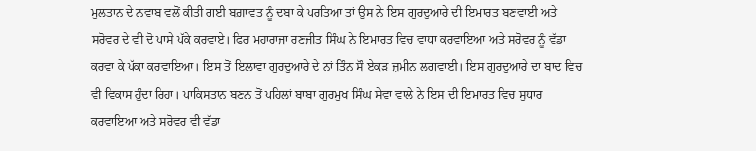ਮੁਲਤਾਨ ਦੇ ਨਵਾਬ ਵਲੋਂ ਕੀਤੀ ਗਈ ਬਗ਼ਾਵਤ ਨੂੰ ਦਬਾ ਕੇ ਪਰਤਿਆ ਤਾਂ ਉਸ ਨੇ ਇਸ ਗੁਰਦੁਆਰੇ ਦੀ ਇਮਾਰਤ ਬਣਵਾਈ ਅਤੇ ਸਰੋਵਰ ਦੇ ਵੀ ਦੋ ਪਾਸੇ ਪੱਕੇ ਕਰਵਾਏ। ਫਿਰ ਮਹਾਰਾਜਾ ਰਣਜੀਤ ਸਿੰਘ ਨੇ ਇਮਾਰਤ ਵਿਚ ਵਾਧਾ ਕਰਵਾਇਆ ਅਤੇ ਸਰੋਵਰ ਨੂੰ ਵੱਡਾ ਕਰਵਾ ਕੇ ਪੱਕਾ ਕਰਵਾਇਆ। ਇਸ ਤੋਂ ਇਲਾਵਾ ਗੁਰਦੁਆਰੇ ਦੇ ਨਾਂ ਤਿੰਨ ਸੌ ਏਕੜ ਜ਼ਮੀਨ ਲਗਵਾਈ। ਇਸ ਗੁਰਦੁਆਰੇ ਦਾ ਬਾਦ ਵਿਚ ਵੀ ਵਿਕਾਸ ਹੁੰਦਾ ਰਿਹਾ। ਪਾਕਿਸਤਾਨ ਬਣਨ ਤੋਂ ਪਹਿਲਾਂ ਬਾਬਾ ਗੁਰਮੁਖ ਸਿੰਘ ਸੇਵਾ ਵਾਲੇ ਨੇ ਇਸ ਦੀ ਇਮਾਰਤ ਵਿਚ ਸੁਧਾਰ ਕਰਵਾਇਆ ਅਤੇ ਸਰੋਵਰ ਵੀ ਵੱਡਾ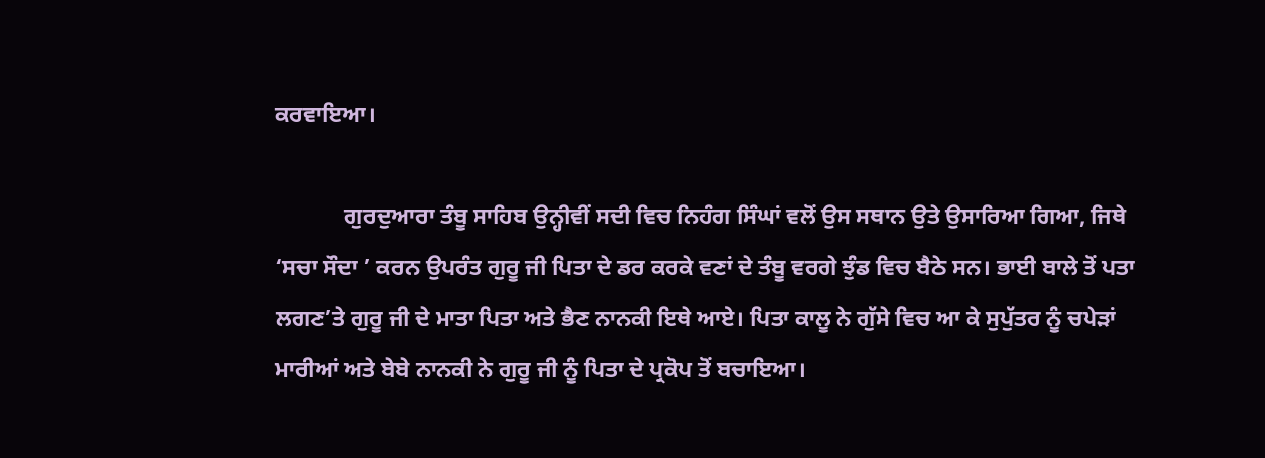ਕਰਵਾਇਆ।

            ਗੁਰਦੁਆਰਾ ਤੰਬੂ ਸਾਹਿਬ ਉਨ੍ਹੀਵੀਂ ਸਦੀ ਵਿਚ ਨਿਹੰਗ ਸਿੰਘਾਂ ਵਲੋਂ ਉਸ ਸਥਾਨ ਉਤੇ ਉਸਾਰਿਆ ਗਿਆ, ਜਿਥੇ ‘ਸਚਾ ਸੌਦਾ ’ ਕਰਨ ਉਪਰੰਤ ਗੁਰੂ ਜੀ ਪਿਤਾ ਦੇ ਡਰ ਕਰਕੇ ਵਣਾਂ ਦੇ ਤੰਬੂ ਵਰਗੇ ਝੁੰਡ ਵਿਚ ਬੈਠੇ ਸਨ। ਭਾਈ ਬਾਲੇ ਤੋਂ ਪਤਾ ਲਗਣ’ਤੇ ਗੁਰੂ ਜੀ ਦੇ ਮਾਤਾ ਪਿਤਾ ਅਤੇ ਭੈਣ ਨਾਨਕੀ ਇਥੇ ਆਏ। ਪਿਤਾ ਕਾਲੂ ਨੇ ਗੁੱਸੇ ਵਿਚ ਆ ਕੇ ਸੁਪੁੱਤਰ ਨੂੰ ਚਪੇੜਾਂ ਮਾਰੀਆਂ ਅਤੇ ਬੇਬੇ ਨਾਨਕੀ ਨੇ ਗੁਰੂ ਜੀ ਨੂੰ ਪਿਤਾ ਦੇ ਪ੍ਰਕੋਪ ਤੋਂ ਬਚਾਇਆ।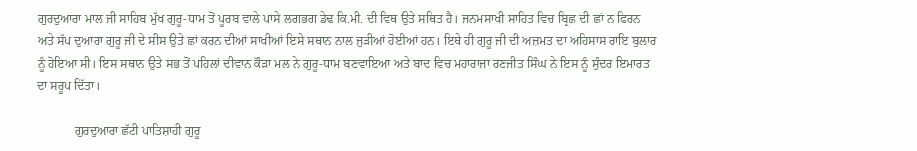ਗੁਰਦੁਆਰਾ ਮਾਲ ਜੀ ਸਾਹਿਬ ਮੁੱਖ ਗੁਰੂ-ਧਾਮ ਤੋਂ ਪੂਰਬ ਵਾਲੇ ਪਾਸੇ ਲਗਭਗ ਡੇਢ ਕਿ.ਮੀ. ਦੀ ਵਿਥ ਉਤੇ ਸਥਿਤ ਹੈ। ਜਨਮਸਾਖੀ ਸਾਹਿਤ ਵਿਚ ਬ੍ਰਿਛ ਦੀ ਛਾਂ ਨ ਫਿਰਨ ਅਤੇ ਸੱਪ ਦੁਆਰਾ ਗੁਰੂ ਜੀ ਦੇ ਸੀਸ ਉਤੇ ਛਾਂ ਕਰਨ ਦੀਆਂ ਸਾਖੀਆਂ ਇਸੇ ਸਥਾਨ ਨਾਲ ਜੁੜੀਆਂ ਹੋਈਆਂ ਹਨ। ਇਥੇ ਹੀ ਗੁਰੂ ਜੀ ਦੀ ਅਜ਼ਮਤ ਦਾ ਅਹਿਸਾਸ ਰਾਇ ਬੁਲਾਰ ਨੂੰ ਹੋਇਆ ਸੀ। ਇਸ ਸਥਾਨ ਉਤੇ ਸਭ ਤੋਂ ਪਹਿਲਾਂ ਦੀਵਾਨ ਕੌੜਾ ਮਲ ਨੇ ਗੁਰੂ-ਧਾਮ ਬਣਵਾਇਆ ਅਤੇ ਬਾਦ ਵਿਚ ਮਹਾਰਾਜਾ ਰਣਜੀਤ ਸਿੰਘ ਨੇ ਇਸ ਨੂੰ ਸੁੰਦਰ ਇਮਾਰਤ ਦਾ ਸਰੂਪ ਦਿੱਤਾ।

            ਗੁਰਦੁਆਰਾ ਛੱਟੀ ਪਾਤਿਸ਼ਾਹੀ ਗੁਰੂ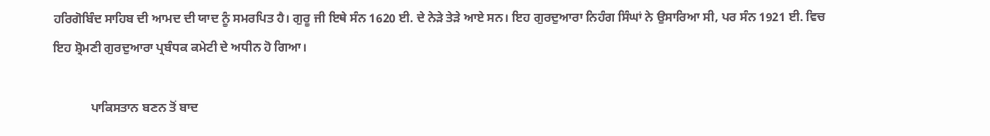ਹਰਿਗੋਬਿੰਦ ਸਾਹਿਬ ਦੀ ਆਮਦ ਦੀ ਯਾਦ ਨੂੰ ਸਮਰਪਿਤ ਹੈ। ਗੁਰੂ ਜੀ ਇਥੇ ਸੰਨ 1620 ਈ. ਦੇ ਨੇੜੇ ਤੇੜੇ ਆਏ ਸਨ। ਇਹ ਗੁਰਦੁਆਰਾ ਨਿਹੰਗ ਸਿੰਘਾਂ ਨੇ ਉਸਾਰਿਆ ਸੀ, ਪਰ ਸੰਨ 1921 ਈ. ਵਿਚ ਇਹ ਸ਼੍ਰੋਮਣੀ ਗੁਰਦੁਆਰਾ ਪ੍ਰਬੰਧਕ ਕਮੇਟੀ ਦੇ ਅਧੀਨ ਹੋ ਗਿਆ।

            ਪਾਕਿਸਤਾਨ ਬਣਨ ਤੋਂ ਬਾਦ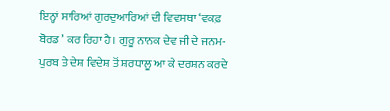ਇਨ੍ਹਾਂ ਸਾਰਿਆਂ ਗੁਰਦੁਆਰਿਆਂ ਦੀ ਵਿਵਸਥਾ ‘ਵਕਫ਼ ਬੋਰਡ ’ ਕਰ ਰਿਹਾ ਹੈ। ਗੁਰੂ ਨਾਨਕ ਦੇਵ ਜੀ ਦੇ ਜਨਮ-ਪੁਰਬ ਤੇ ਦੇਸ਼ ਵਿਦੇਸ਼ ਤੋਂ ਸ਼ਰਧਾਲੂ ਆ ਕੇ ਦਰਸ਼ਨ ਕਰਦੇ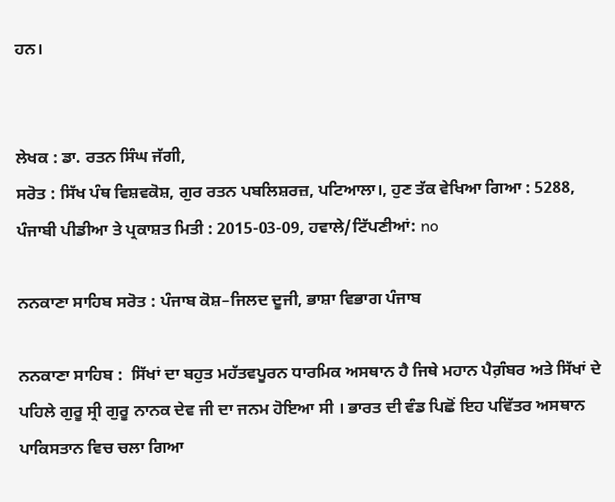ਹਨ।


ਲੇਖਕ : ਡਾ. ਰਤਨ ਸਿੰਘ ਜੱਗੀ,
ਸਰੋਤ : ਸਿੱਖ ਪੰਥ ਵਿਸ਼ਵਕੋਸ਼, ਗੁਰ ਰਤਨ ਪਬਲਿਸ਼ਰਜ਼, ਪਟਿਆਲਾ।, ਹੁਣ ਤੱਕ ਵੇਖਿਆ ਗਿਆ : 5288, ਪੰਜਾਬੀ ਪੀਡੀਆ ਤੇ ਪ੍ਰਕਾਸ਼ਤ ਮਿਤੀ : 2015-03-09, ਹਵਾਲੇ/ਟਿੱਪਣੀਆਂ: no

ਨਨਕਾਣਾ ਸਾਹਿਬ ਸਰੋਤ : ਪੰਜਾਬ ਕੋਸ਼–ਜਿਲਦ ਦੂਜੀ, ਭਾਸ਼ਾ ਵਿਭਾਗ ਪੰਜਾਬ

ਨਨਕਾਣਾ ਸਾਹਿਬ :  ਸਿੱਖਾਂ ਦਾ ਬਹੁਤ ਮਹੱਤਵਪੂਰਨ ਧਾਰਮਿਕ ਅਸਥਾਨ ਹੈ ਜਿਥੇ ਮਹਾਨ ਪੈਗ਼ੰਬਰ ਅਤੇ ਸਿੱਖਾਂ ਦੇ ਪਹਿਲੇ ਗੁਰੂ ਸ੍ਰੀ ਗੁਰੂ ਨਾਨਕ ਦੇਵ ਜੀ ਦਾ ਜਨਮ ਹੋਇਆ ਸੀ । ਭਾਰਤ ਦੀ ਵੰਡ ਪਿਛੋਂ ਇਹ ਪਵਿੱਤਰ ਅਸਥਾਨ ਪਾਕਿਸਤਾਨ ਵਿਚ ਚਲਾ ਗਿਆ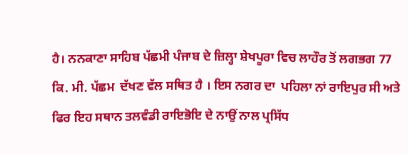ਹੈ। ਨਨਕਾਣਾ ਸਾਹਿਬ ਪੱਛਮੀ ਪੰਜਾਬ ਦੇ ਜ਼ਿਲ੍ਹਾ ਸ਼ੇਖਪੂਰਾ ਵਿਚ ਲਾਹੌਰ ਤੋਂ ਲਗਭਗ 77 ਕਿ. ਮੀ. ਪੱਛਮ  ਦੱਖਣ ਵੱਲ ਸਥਿਤ ਹੈ । ਇਸ ਨਗਰ ਦਾ  ਪਹਿਲਾ ਨਾਂ ਰਾਇਪੁਰ ਸੀ ਅਤੇ ਫਿਰ ਇਹ ਸਥਾਨ ਤਲਵੰਡੀ ਰਾਇਭੋਇ ਦੇ ਨਾਉਂ ਨਾਲ ਪ੍ਰਸਿੱਧ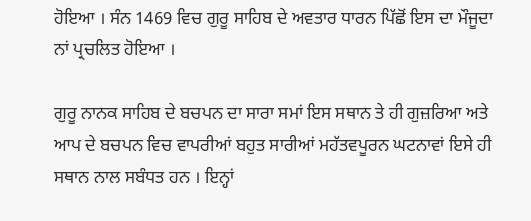ਹੋਇਆ । ਸੰਨ 1469 ਵਿਚ ਗੁਰੂ ਸਾਹਿਬ ਦੇ ਅਵਤਾਰ ਧਾਰਨ ਪਿੱਛੋਂ ਇਸ ਦਾ ਮੌਜੂਦਾ ਨਾਂ ਪ੍ਰਚਲਿਤ ਹੋਇਆ ।

ਗੁਰੂ ਨਾਨਕ ਸਾਹਿਬ ਦੇ ਬਚਪਨ ਦਾ ਸਾਰਾ ਸਮਾਂ ਇਸ ਸਥਾਨ ਤੇ ਹੀ ਗੁਜ਼ਰਿਆ ਅਤੇ ਆਪ ਦੇ ਬਚਪਨ ਵਿਚ ਵਾਪਰੀਆਂ ਬਹੁਤ ਸਾਰੀਆਂ ਮਹੱਤਵਪੂਰਨ ਘਟਨਾਵਾਂ ਇਸੇ ਹੀ ਸਥਾਨ ਨਾਲ ਸਬੰਧਤ ਹਨ । ਇਨ੍ਹਾਂ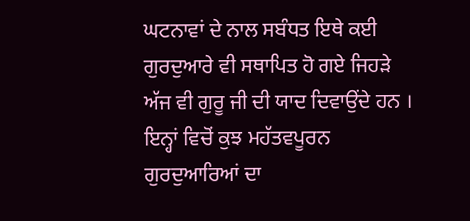ਘਟਨਾਵਾਂ ਦੇ ਨਾਲ ਸਬੰਧਤ ਇਥੇ ਕਈ ਗੁਰਦੁਆਰੇ ਵੀ ਸਥਾਪਿਤ ਹੋ ਗਏ ਜਿਹੜੇ ਅੱਜ ਵੀ ਗੁਰੂ ਜੀ ਦੀ ਯਾਦ ਦਿਵਾਉਂਦੇ ਹਨ । ਇਨ੍ਹਾਂ ਵਿਚੋਂ ਕੁਝ ਮਹੱਤਵਪੂਰਨ ਗੁਰਦੁਆਰਿਆਂ ਦਾ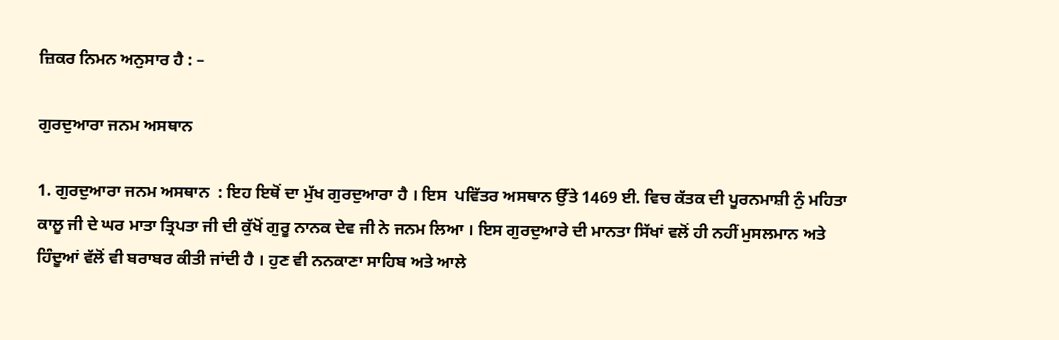ਜ਼ਿਕਰ ਨਿਮਨ ਅਨੁਸਾਰ ਹੈ : –

ਗੁਰਦੁਆਰਾ ਜਨਮ ਅਸਥਾਨ

1. ਗੁਰਦੁਆਰਾ ਜਨਮ ਅਸਥਾਨ  : ਇਹ ਇਥੋਂ ਦਾ ਮੁੱਖ ਗੁਰਦੁਆਰਾ ਹੈ । ਇਸ  ਪਵਿੱਤਰ ਅਸਥਾਨ ਉੱਤੇ 1469 ਈ. ਵਿਚ ਕੱਤਕ ਦੀ ਪੂਰਨਮਾਸ਼ੀ ਨੁੰ ਮਹਿਤਾ ਕਾਲੂ ਜੀ ਦੇ ਘਰ ਮਾਤਾ ਤ੍ਰਿਪਤਾ ਜੀ ਦੀ ਕੁੱਖੋਂ ਗੁਰੂ ਨਾਨਕ ਦੇਵ ਜੀ ਨੇ ਜਨਮ ਲਿਆ । ਇਸ ਗੁਰਦੁਆਰੇ ਦੀ ਮਾਨਤਾ ਸਿੱਖਾਂ ਵਲੋਂ ਹੀ ਨਹੀਂ ਮੁਸਲਮਾਨ ਅਤੇ ਹਿੰਦੂਆਂ ਵੱਲੋਂ ਵੀ ਬਰਾਬਰ ਕੀਤੀ ਜਾਂਦੀ ਹੈ । ਹੁਣ ਵੀ ਨਨਕਾਣਾ ਸਾਹਿਬ ਅਤੇ ਆਲੇ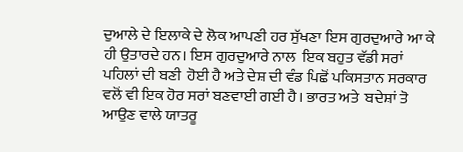ਦੁਆਲੇ ਦੇ ਇਲਾਕੇ ਦੇ ਲੋਕ ਆਪਣੀ ਹਰ ਸੁੱਖਣਾ ਇਸ ਗੁਰਦੁਆਰੇ ਆ ਕੇ ਹੀ ਉਤਾਰਦੇ ਹਨ। ਇਸ ਗੁਰਦੁਆਰੇ ਨਾਲ  ਇਕ ਬਹੁਤ ਵੱਡੀ ਸਰਾਂ ਪਹਿਲਾਂ ਦੀ ਬਣੀ  ਹੋਈ ਹੈ ਅਤੇ ਦੇਸ਼ ਦੀ ਵੰਡ ਪਿਛੋਂ ਪਕਿਸਤਾਨ ਸਰਕਾਰ ਵਲੋਂ ਵੀ ਇਕ ਹੋਰ ਸਰਾਂ ਬਣਵਾਈ ਗਈ ਹੈ। ਭਾਰਤ ਅਤੇ  ਬਦੇਸ਼ਾਂ ਤੋ ਆਉਣ ਵਾਲੇ ਯਾਤਰੂ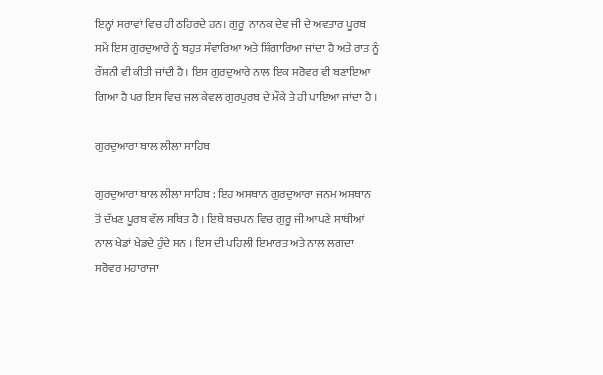ਇਨ੍ਹਾਂ ਸਰਾਵਾਂ ਵਿਚ ਹੀ ਠਹਿਰਦੇ ਹਨ। ਗੁਰੂ  ਨਾਨਕ ਦੇਵ ਜੀ ਦੇ ਅਵਤਾਰ ਪੂਰਬ ਸਮੇਂ ਇਸ ਗੁਰਦੁਆਰੇ ਨੂੰ ਬਹੁਤ ਸੰਵਾਰਿਆ ਅਤੇ ਸ਼ਿੰਗਾਰਿਆ ਜਾਂਦਾ ਹੈ ਅਤੇ ਰਾਤ ਨੂੰ ਰੌਸ਼ਨੀ ਵੀ ਕੀਤੀ ਜਾਂਦੀ ਹੈ। ਇਸ ਗੁਰਦੁਆਰੇ ਨਾਲ ਇਕ ਸਰੋਵਰ ਵੀ ਬਣਾਇਆ ਗਿਆ ਹੈ ਪਰ ਇਸ ਵਿਚ ਜਲ ਕੇਵਲ ਗੁਰਪੁਰਬ ਦੇ ਮੌਕੇ ਤੇ ਹੀ ਪਾਇਆ ਜਾਂਦਾ ਹੈ ।

ਗੁਰਦੁਆਰਾ ਬਾਲ ਲੀਲਾ ਸਾਹਿਬ

ਗੁਰਦੁਆਰਾ ਬਾਲ ਲੀਲਾ ਸਾਹਿਬ : ਇਹ ਅਸਥਾਨ ਗੁਰਦੁਆਰਾ ਜਨਮ ਅਸਥਾਨ ਤੋਂ ਦੱਖਣ ਪੂਰਬ ਵੱਲ ਸਥਿਤ ਹੈ । ਇਥੇ ਬਚਪਨ ਵਿਚ ਗੁਰੂ ਜੀ ਆਪਣੇ ਸਾਥੀਆਂ ਨਾਲ ਖੇਡਾਂ ਖੇਡਦੇ ਹੁੰਦੇ ਸਨ । ਇਸ ਦੀ ਪਹਿਲੀ ਇਮਾਰਤ ਅਤੇ ਨਾਲ ਲਗਦਾ ਸਰੋਵਰ ਮਹਾਰਾਜਾ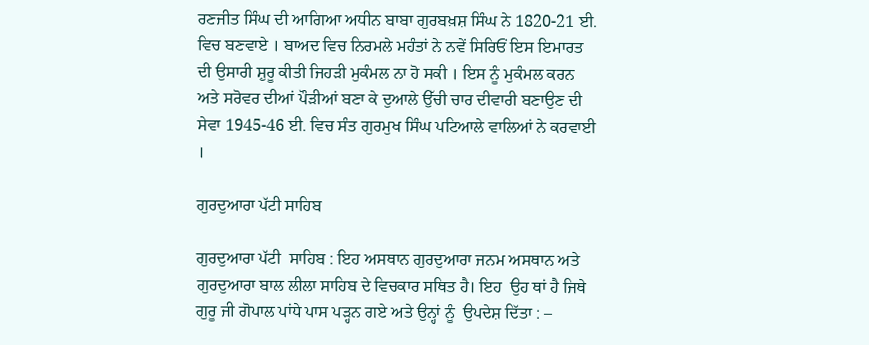ਰਣਜੀਤ ਸਿੰਘ ਦੀ ਆਗਿਆ ਅਧੀਨ ਬਾਬਾ ਗੁਰਬਖ਼ਸ਼ ਸਿੰਘ ਨੇ 1820-21 ਈ. ਵਿਚ ਬਣਵਾਏ । ਬਾਅਦ ਵਿਚ ਨਿਰਮਲੇ ਮਹੰਤਾਂ ਨੇ ਨਵੇਂ ਸਿਰਿਓਂ ਇਸ ਇਮਾਰਤ ਦੀ ਉਸਾਰੀ ਸ਼ੁਰੂ ਕੀਤੀ ਜਿਹੜੀ ਮੁਕੰਮਲ ਨਾ ਹੋ ਸਕੀ । ਇਸ ਨੂੰ ਮੁਕੰਮਲ ਕਰਨ ਅਤੇ ਸਰੋਵਰ ਦੀਆਂ ਪੌੜੀਆਂ ਬਣਾ ਕੇ ਦੁਆਲੇ ਉੱਚੀ ਚਾਰ ਦੀਵਾਰੀ ਬਣਾਉਣ ਦੀ ਸੇਵਾ 1945-46 ਈ. ਵਿਚ ਸੰਤ ਗੁਰਮੁਖ ਸਿੰਘ ਪਟਿਆਲੇ ਵਾਲਿਆਂ ਨੇ ਕਰਵਾਈ ।

ਗੁਰਦੁਆਰਾ ਪੱਟੀ ਸਾਹਿਬ

ਗੁਰਦੁਆਰਾ ਪੱਟੀ  ਸਾਹਿਬ : ਇਹ ਅਸਥਾਨ ਗੁਰਦੁਆਰਾ ਜਨਮ ਅਸਥਾਨ ਅਤੇ ਗੁਰਦੁਆਰਾ ਬਾਲ ਲੀਲਾ ਸਾਹਿਬ ਦੇ ਵਿਚਕਾਰ ਸਥਿਤ ਹੈ। ਇਹ  ਉਹ ਥਾਂ ਹੈ ਜਿਥੇ ਗੁਰੂ ਜੀ ਗੋਪਾਲ ਪਾਂਧੇ ਪਾਸ ਪੜ੍ਹਨ ਗਏ ਅਤੇ ਉਨ੍ਹਾਂ ਨੂੰ  ਉਪਦੇਸ਼ ਦਿੱਤਾ : –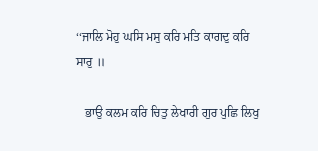‘‘ਜਾਲਿ ਮੋਹੁ ਘਸਿ ਮਸੁ ਕਰਿ ਮਤਿ ਕਾਗਦੁ ਕਰਿ ਸਾਰੁ ॥

   ਭਾਉ ਕਲਮ ਕਰਿ ਚਿਤੁ ਲੇਖਾਰੀ ਗੁਰ ਪੁਛਿ ਲਿਖੁ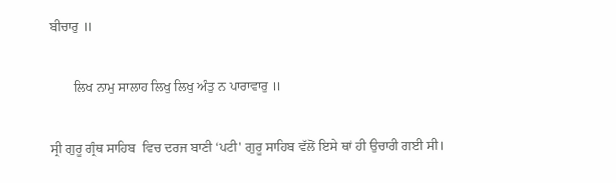ਬੀਚਾਰੁ ॥

       ਲਿਖ ਨਾਮੁ ਸਾਲਾਹ ਲਿਖੁ ਲਿਖੁ ਅੰਤੁ ਨ ਪਾਰਾਵਾਰੁ ॥

ਸ੍ਰੀ ਗੁਰੂ ਗ੍ਰੰਥ ਸਾਹਿਬ  ਵਿਚ ਦਰਜ ਬਾਣੀ ‘ਪਟੀ' ਗੁਰੂ ਸਾਹਿਬ ਵੱਲੋਂ ਇਸੇ ਥਾਂ ਹੀ ਉਚਾਰੀ ਗਈ ਸੀ।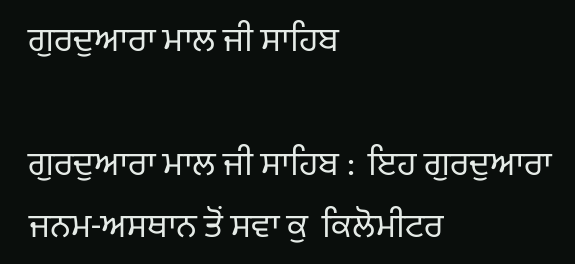ਗੁਰਦੁਆਰਾ ਮਾਲ ਜੀ ਸਾਹਿਬ

ਗੁਰਦੁਆਰਾ ਮਾਲ ਜੀ ਸਾਹਿਬ :  ਇਹ ਗੁਰਦੁਆਰਾ ਜਨਮ-ਅਸਥਾਨ ਤੋਂ ਸਵਾ ਕੁ  ਕਿਲੋਮੀਟਰ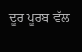ਦੂਰ ਪੂਰਬ ਵੱਲ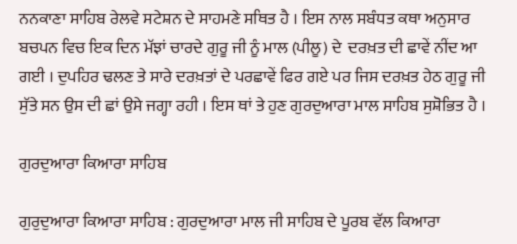ਨਨਕਾਣਾ ਸਾਹਿਬ ਰੇਲਵੇ ਸਟੇਸ਼ਨ ਦੇ ਸਾਹਮਣੇ ਸਥਿਤ ਹੈ । ਇਸ ਨਾਲ ਸਬੰਧਤ ਕਥਾ ਅਨੁਸਾਰ ਬਚਪਨ ਵਿਚ ਇਕ ਦਿਨ ਮੱਝਾਂ ਚਾਰਦੇ ਗੁਰੂ ਜੀ ਨੂੰ ਮਾਲ (ਪੀਲੂ) ਦੇ  ਦਰਖ਼ਤ ਦੀ ਛਾਵੇਂ ਨੀਂਦ ਆ ਗਈ । ਦੁਪਹਿਰ ਢਲਣ ਤੇ ਸਾਰੇ ਦਰਖ਼ਤਾਂ ਦੇ ਪਰਛਾਵੇਂ ਫਿਰ ਗਏ ਪਰ ਜਿਸ ਦਰਖ਼ਤ ਹੇਠ ਗੁਰੂ ਜੀ ਸੁੱਤੇ ਸਨ ਉਸ ਦੀ ਛਾਂ ਉਸੇ ਜਗ੍ਹਾ ਰਹੀ । ਇਸ ਥਾਂ ਤੇ ਹੁਣ ਗੁਰਦੁਆਰਾ ਮਾਲ ਸਾਹਿਬ ਸੁਸ਼ੋਭਿਤ ਹੈ ।

ਗੁਰਦੁਆਰਾ ਕਿਆਰਾ ਸਾਹਿਬ

ਗੁਰੁਦੁਆਰਾ ਕਿਆਰਾ ਸਾਹਿਬ : ਗੁਰਦੁਆਰਾ ਮਾਲ ਜੀ ਸਾਹਿਬ ਦੇ ਪੂਰਬ ਵੱਲ ਕਿਆਰਾ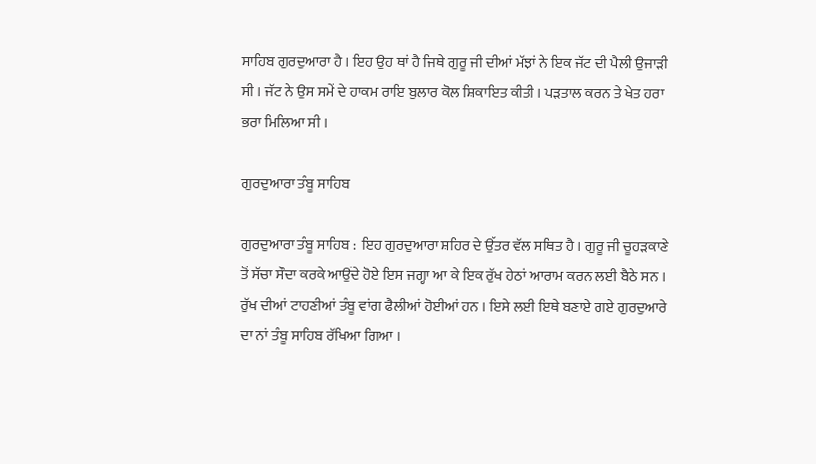ਸਾਹਿਬ ਗੁਰਦੁਆਰਾ ਹੈ । ਇਹ ਉਹ ਥਾਂ ਹੈ ਜਿਥੇ ਗੁਰੂ ਜੀ ਦੀਆਂ ਮੱਝਾਂ ਨੇ ਇਕ ਜੱਟ ਦੀ ਪੈਲੀ ਉਜਾੜੀ ਸੀ । ਜੱਟ ਨੇ ਉਸ ਸਮੇਂ ਦੇ ਹਾਕਮ ਰਾਇ ਬੁਲਾਰ ਕੋਲ ਸ਼ਿਕਾਇਤ ਕੀਤੀ । ਪੜਤਾਲ ਕਰਨ ਤੇ ਖੇਤ ਹਰਾ ਭਰਾ ਮਿਲਿਆ ਸੀ ।

ਗੁਰਦੁਆਰਾ ਤੰਬੂ ਸਾਹਿਬ

ਗੁਰਦੁਆਰਾ ਤੰਬੂ ਸਾਹਿਬ :  ਇਹ ਗੁਰਦੁਆਰਾ ਸ਼ਹਿਰ ਦੇ ਉੱਤਰ ਵੱਲ ਸਥਿਤ ਹੈ । ਗੁਰੂ ਜੀ ਚੂਹੜਕਾਣੇ ਤੋਂ ਸੱਚਾ ਸੌਦਾ ਕਰਕੇ ਆਉਂਦੇ ਹੋਏ ਇਸ ਜਗ੍ਹਾ ਆ ਕੇ ਇਕ ਰੁੱਖ ਹੇਠਾਂ ਆਰਾਮ ਕਰਨ ਲਈ ਬੈਠੇ ਸਨ । ਰੁੱਖ ਦੀਆਂ ਟਾਹਣੀਆਂ ਤੰਬੂ ਵਾਂਗ ਫੈਲੀਆਂ ਹੋਈਆਂ ਹਨ । ਇਸੇ ਲਈ ਇਥੇ ਬਣਾਏ ਗਏ ਗੁਰਦੁਆਰੇ ਦਾ ਨਾਂ ਤੰਬੂ ਸਾਹਿਬ ਰੱਖਿਆ ਗਿਆ ।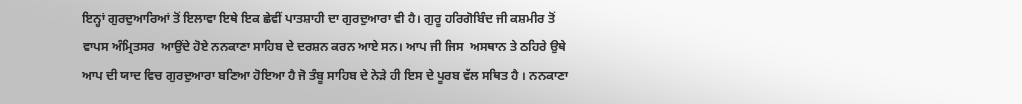ਇਨ੍ਹਾਂ ਗੁਰਦੁਆਰਿਆਂ ਤੋਂ ਇਲਾਵਾ ਇਥੇ ਇਕ ਛੇਵੀਂ ਪਾਤਸ਼ਾਹੀ ਦਾ ਗੁਰਦੁਆਰਾ ਵੀ ਹੈ। ਗੁਰੂ ਹਰਿਗੋਬਿੰਦ ਜੀ ਕਸ਼ਮੀਰ ਤੋਂ  ਵਾਪਸ ਅੰਮ੍ਰਿਤਸਰ  ਆਉਂਦੇ ਹੋਏ ਨਨਕਾਣਾ ਸਾਹਿਬ ਦੇ ਦਰਸ਼ਨ ਕਰਨ ਆਏ ਸਨ। ਆਪ ਜੀ ਜਿਸ  ਅਸਥਾਨ ਤੇ ਠਹਿਰੇ ਉਥੇ ਆਪ ਦੀ ਯਾਦ ਵਿਚ ਗੁਰਦੁਆਰਾ ਬਣਿਆ ਹੋਇਆ ਹੈ ਜੋ ਤੰਬੂ ਸਾਹਿਬ ਦੇ ਨੇੜੇ ਹੀ ਇਸ ਦੇ ਪੂਰਬ ਵੱਲ ਸਥਿਤ ਹੈ । ਨਨਕਾਣਾ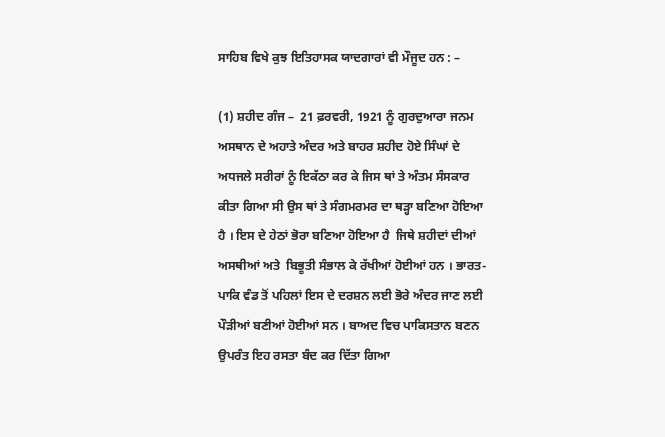ਸਾਹਿਬ ਵਿਖੇ ਕੁਝ ਇਤਿਹਾਸਕ ਯਾਦਗਾਰਾਂ ਵੀ ਮੌਜੂਦ ਹਨ : –

(1) ਸ਼ਹੀਦ ਗੰਜ –  21 ਫ਼ਰਵਰੀ, 1921 ਨੂੰ ਗੁਰਦੁਆਰਾ ਜਨਮ ਅਸਥਾਨ ਦੇ ਅਹਾਤੇ ਅੰਦਰ ਅਤੇ ਬਾਹਰ ਸ਼ਹੀਦ ਹੋਏ ਸਿੰਘਾਂ ਦੇ ਅਧਜਲੇ ਸਰੀਰਾਂ ਨੂੰ ਇਕੱਠਾ ਕਰ ਕੇ ਜਿਸ ਥਾਂ ਤੇ ਅੰਤਮ ਸੰਸਕਾਰ ਕੀਤਾ ਗਿਆ ਸੀ ਉਸ ਥਾਂ ਤੇ ਸੰਗਮਰਮਰ ਦਾ ਥੜ੍ਹਾ ਬਣਿਆ ਹੋਇਆ ਹੈ । ਇਸ ਦੇ ਹੇਠਾਂ ਭੋਰਾ ਬਣਿਆ ਹੋਇਆ ਹੈ  ਜਿਥੇ ਸ਼ਹੀਦਾਂ ਦੀਆਂ ਅਸਥੀਆਂ ਅਤੇ  ਬਿਭੂਤੀ ਸੰਭਾਲ ਕੇ ਰੱਖੀਆਂ ਹੋਈਆਂ ਹਨ । ਭਾਰਤ-ਪਾਕਿ ਵੰਡ ਤੋਂ ਪਹਿਲਾਂ ਇਸ ਦੇ ਦਰਸ਼ਨ ਲਈ ਭੋਰੇ ਅੰਦਰ ਜਾਣ ਲਈ ਪੌੜੀਆਂ ਬਣੀਆਂ ਹੋਈਆਂ ਸਨ । ਬਾਅਦ ਵਿਚ ਪਾਕਿਸਤਾਨ ਬਣਨ ਉਪਰੰਤ ਇਹ ਰਸਤਾ ਬੰਦ ਕਰ ਦਿੱਤਾ ਗਿਆ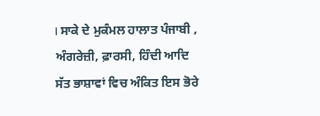। ਸਾਕੇ ਦੇ ਮੁਕੰਮਲ ਹਾਲਾਤ ਪੰਜਾਬੀ , ਅੰਗਰੇਜ਼ੀ, ਫ਼ਾਰਸੀ, ਹਿੰਦੀ ਆਦਿ ਸੱਤ ਭਾਸ਼ਾਵਾਂ ਵਿਚ ਅੰਕਿਤ ਇਸ ਭੋਰੇ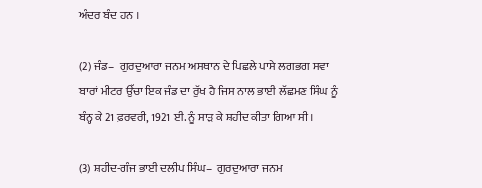ਅੰਦਰ ਬੰਦ ਹਨ ।

(2) ਜੰਡ–  ਗੁਰਦੁਆਰਾ ਜਨਮ ਅਸਥਾਨ ਦੇ ਪਿਛਲੇ ਪਾਸੇ ਲਗਭਗ ਸਵਾ ਬਾਰਾਂ ਮੀਟਰ ਉੱਚਾ ਇਕ ਜੰਡ ਦਾ ਰੁੱਖ ਹੈ ਜਿਸ ਨਾਲ ਭਾਈ ਲੱਛਮਣ ਸਿੰਘ ਨੂੰ ਬੰਨ੍ਹ ਕੇ 21 ਫ਼ਰਵਰੀ, 1921 ਈ. ਨੂੰ ਸਾੜ ਕੇ ਸ਼ਹੀਦ ਕੀਤਾ ਗਿਆ ਸੀ ।

(3) ਸ਼ਹੀਦ-ਗੰਜ ਭਾਈ ਦਲੀਪ ਸਿੰਘ–  ਗੁਰਦੁਆਰਾ ਜਨਮ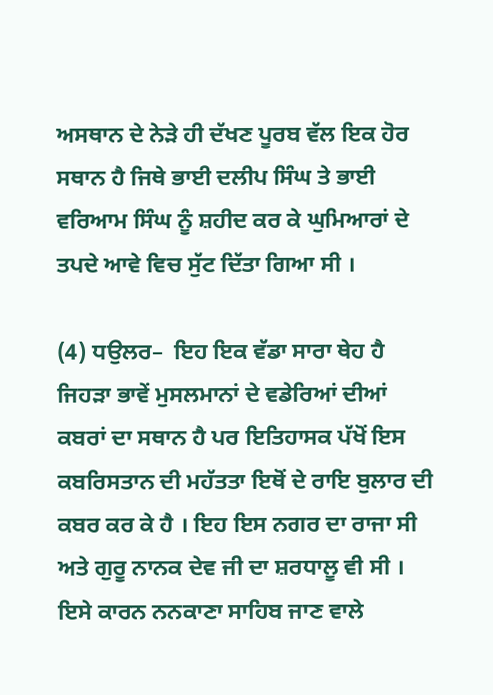ਅਸਥਾਨ ਦੇ ਨੇੜੇ ਹੀ ਦੱਖਣ ਪੂਰਬ ਵੱਲ ਇਕ ਹੋਰ ਸਥਾਨ ਹੈ ਜਿਥੇ ਭਾਈ ਦਲੀਪ ਸਿੰਘ ਤੇ ਭਾਈ ਵਰਿਆਮ ਸਿੰਘ ਨੂੰ ਸ਼ਹੀਦ ਕਰ ਕੇ ਘੁਮਿਆਰਾਂ ਦੇ ਤਪਦੇ ਆਵੇ ਵਿਚ ਸੁੱਟ ਦਿੱਤਾ ਗਿਆ ਸੀ ।

(4) ਧਉਲਰ–  ਇਹ ਇਕ ਵੱਡਾ ਸਾਰਾ ਥੇਹ ਹੈ ਜਿਹੜਾ ਭਾਵੇਂ ਮੁਸਲਮਾਨਾਂ ਦੇ ਵਡੇਰਿਆਂ ਦੀਆਂ ਕਬਰਾਂ ਦਾ ਸਥਾਨ ਹੈ ਪਰ ਇਤਿਹਾਸਕ ਪੱਖੋਂ ਇਸ ਕਬਰਿਸਤਾਨ ਦੀ ਮਹੱਤਤਾ ਇਥੋਂ ਦੇ ਰਾਇ ਬੁਲਾਰ ਦੀ ਕਬਰ ਕਰ ਕੇ ਹੈ । ਇਹ ਇਸ ਨਗਰ ਦਾ ਰਾਜਾ ਸੀ ਅਤੇ ਗੁਰੂ ਨਾਨਕ ਦੇਵ ਜੀ ਦਾ ਸ਼ਰਧਾਲੂ ਵੀ ਸੀ । ਇਸੇ ਕਾਰਨ ਨਨਕਾਣਾ ਸਾਹਿਬ ਜਾਣ ਵਾਲੇ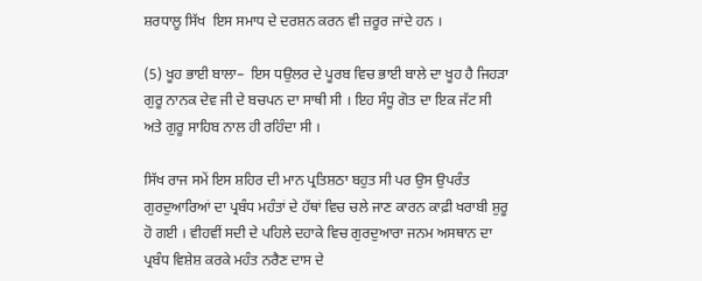ਸ਼ਰਧਾਲੂ ਸਿੱਖ  ਇਸ ਸਮਾਧ ਦੇ ਦਰਸ਼ਨ ਕਰਨ ਵੀ ਜ਼ਰੂਰ ਜਾਂਦੇ ਹਨ ।

(5) ਖੂਹ ਭਾਈ ਬਾਲਾ–  ਇਸ ਧਉਲਰ ਦੇ ਪੂਰਬ ਵਿਚ ਭਾਈ ਬਾਲੇ ਦਾ ਖੂਹ ਹੈ ਜਿਹੜਾ ਗੁਰੂ ਨਾਨਕ ਦੇਵ ਜੀ ਦੇ ਬਚਪਨ ਦਾ ਸਾਥੀ ਸੀ । ਇਹ ਸੰਧੂ ਗੋਤ ਦਾ ਇਕ ਜੱਟ ਸੀ ਅਤੇ ਗੁਰੂ ਸਾਹਿਬ ਨਾਲ ਹੀ ਰਹਿੰਦਾ ਸੀ ।

ਸਿੱਖ ਰਾਜ ਸਮੇਂ ਇਸ ਸ਼ਹਿਰ ਦੀ ਮਾਨ ਪ੍ਰਤਿਸ਼ਠਾ ਬਹੁਤ ਸੀ ਪਰ ਉਸ ਉਪਰੰਤ ਗੁਰਦੁਆਰਿਆਂ ਦਾ ਪ੍ਰਬੰਧ ਮਹੰਤਾਂ ਦੇ ਹੱਥਾਂ ਵਿਚ ਚਲੇ ਜਾਣ ਕਾਰਨ ਕਾਫ਼ੀ ਖਰਾਬੀ ਸ਼ੁਰੂ ਹੋ ਗਈ । ਵੀਹਵੀਂ ਸਦੀ ਦੇ ਪਹਿਲੇ ਦਹਾਕੇ ਵਿਚ ਗੁਰਦੁਆਰਾ ਜਨਮ ਅਸਥਾਨ ਦਾ ਪ੍ਰਬੰਧ ਵਿਸ਼ੇਸ਼ ਕਰਕੇ ਮਹੰਤ ਨਰੈਣ ਦਾਸ ਦੇ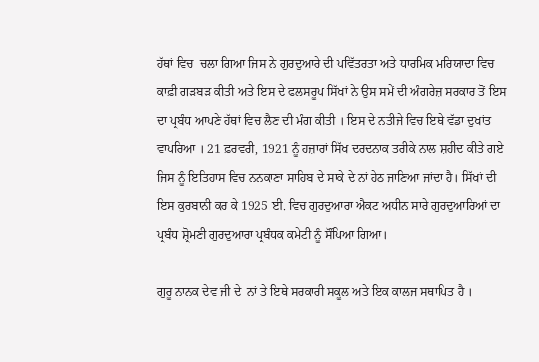ਹੱਥਾਂ ਵਿਚ  ਚਲਾ ਗਿਆ ਜਿਸ ਨੇ ਗੁਰਦੁਆਰੇ ਦੀ ਪਵਿੱਤਰਤਾ ਅਤੇ ਧਾਰਮਿਕ ਮਰਿਯਾਦਾ ਵਿਚ ਕਾਫ਼ੀ ਗੜਬੜ ਕੀਤੀ ਅਤੇ ਇਸ ਦੇ ਫਲਸਰੂਪ ਸਿੱਖਾਂ ਨੇ ਉਸ ਸਮੇਂ ਦੀ ਅੰਗਰੇਜ਼ ਸਰਕਾਰ ਤੋਂ ਇਸ ਦਾ ਪ੍ਰਬੰਧ ਆਪਣੇ ਹੱਥਾਂ ਵਿਚ ਲੈਣ ਦੀ ਮੰਗ ਕੀਤੀ । ਇਸ ਦੇ ਨਤੀਜੇ ਵਿਚ ਇਥੇ ਵੱਡਾ ਦੁਖਾਂਤ ਵਾਪਰਿਆ । 21 ਫ਼ਰਵਰੀ, 1921 ਨੂੰ ਹਜ਼ਾਰਾਂ ਸਿੱਖ ਦਰਦਨਾਕ ਤਰੀਕੇ ਨਾਲ ਸ਼ਹੀਦ ਕੀਤੇ ਗਏ ਜਿਸ ਨੂੰ ਇਤਿਹਾਸ ਵਿਚ ਨਨਕਾਣਾ ਸਾਹਿਬ ਦੇ ਸਾਕੇ ਦੇ ਨਾਂ ਹੇਠ ਜਾਣਿਆ ਜਾਂਦਾ ਹੈ। ਸਿੱਖਾਂ ਦੀ ਇਸ ਕੁਰਬਾਨੀ ਕਰ ਕੇ 1925 ਈ. ਵਿਚ ਗੁਰਦੁਆਰਾ ਐਕਟ ਅਧੀਨ ਸਾਰੇ ਗੁਰਦੁਆਰਿਆਂ ਦਾ ਪ੍ਰਬੰਧ ਸ਼੍ਰੋਮਣੀ ਗੁਰਦੁਆਰਾ ਪ੍ਰਬੰਧਕ ਕਮੇਟੀ ਨੂੰ ਸੌਂਪਿਆ ਗਿਆ।

ਗੁਰੂ ਨਾਨਕ ਦੇਵ ਜੀ ਦੇ  ਨਾਂ ਤੇ ਇਥੇ ਸਰਕਾਰੀ ਸਕੂਲ ਅਤੇ ਇਕ ਕਾਲਜ ਸਥਾਪਿਤ ਹੈ ।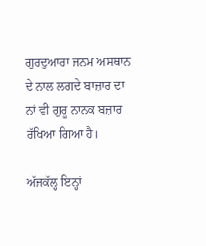ਗੁਰਦੁਆਰਾ ਜਨਮ ਅਸਥਾਨ ਦੇ ਨਾਲ ਲਗਦੇ ਬਾਜ਼ਾਰ ਦਾ ਨਾਂ ਵੀ ਗੁਰੂ ਨਾਨਕ ਬਜ਼ਾਰ ਰੱਖਿਆ ਗਿਆ ਹੈ।

ਅੱਜਕੱਲ੍ਹ ਇਨ੍ਹਾਂ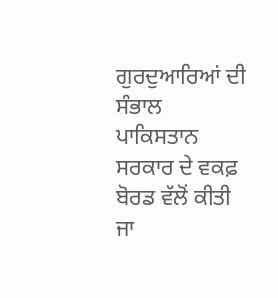ਗੁਰਦੁਆਰਿਆਂ ਦੀ ਸੰਭਾਲ ਪਾਕਿਸਤਾਨ ਸਰਕਾਰ ਦੇ ਵਕਫ਼ ਬੋਰਡ ਵੱਲੋਂ ਕੀਤੀ ਜਾ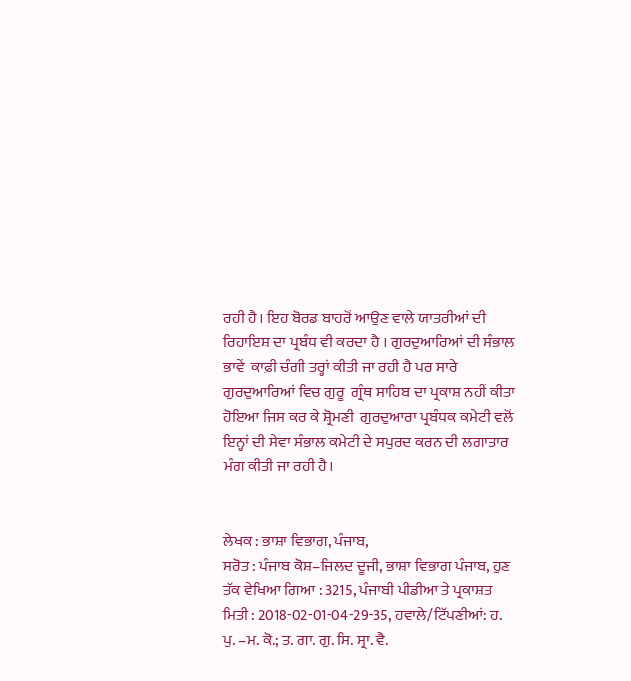ਰਹੀ ਹੈ। ਇਹ ਬੋਰਡ ਬਾਹਰੋਂ ਆਉਣ ਵਾਲੇ ਯਾਤਰੀਆਂ ਦੀ ਰਿਹਾਇਸ਼ ਦਾ ਪ੍ਰਬੰਧ ਵੀ ਕਰਦਾ ਹੈ । ਗੁਰਦੁਆਰਿਆਂ ਦੀ ਸੰਭਾਲ ਭਾਵੇਂ  ਕਾਫ਼ੀ ਚੰਗੀ ਤਰ੍ਹਾਂ ਕੀਤੀ ਜਾ ਰਹੀ ਹੈ ਪਰ ਸਾਰੇ ਗੁਰਦੁਆਰਿਆਂ ਵਿਚ ਗੁਰੂ  ਗ੍ਰੰਥ ਸਾਹਿਬ ਦਾ ਪ੍ਰਕਾਸ਼ ਨਹੀਂ ਕੀਤਾ ਹੋਇਆ ਜਿਸ ਕਰ ਕੇ ਸ਼੍ਰੋਮਣੀ  ਗੁਰਦੁਆਰਾ ਪ੍ਰਬੰਧਕ ਕਮੇਟੀ ਵਲੋਂ ਇਨ੍ਹਾਂ ਦੀ ਸੇਵਾ ਸੰਭਾਲ ਕਮੇਟੀ ਦੇ ਸਪੁਰਦ ਕਰਨ ਦੀ ਲਗਾਤਾਰ ਮੰਗ ਕੀਤੀ ਜਾ ਰਹੀ ਹੈ।


ਲੇਖਕ : ਭਾਸ਼ਾ ਵਿਭਾਗ, ਪੰਜਾਬ,
ਸਰੋਤ : ਪੰਜਾਬ ਕੋਸ਼–ਜਿਲਦ ਦੂਜੀ, ਭਾਸ਼ਾ ਵਿਭਾਗ ਪੰਜਾਬ, ਹੁਣ ਤੱਕ ਵੇਖਿਆ ਗਿਆ : 3215, ਪੰਜਾਬੀ ਪੀਡੀਆ ਤੇ ਪ੍ਰਕਾਸ਼ਤ ਮਿਤੀ : 2018-02-01-04-29-35, ਹਵਾਲੇ/ਟਿੱਪਣੀਆਂ: ਹ. ਪੁ. –ਮ. ਕੋ.; ਤ. ਗਾ. ਗੁ. ਸਿ. ਸ੍ਰਾ. ਵੈ.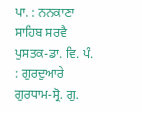ਪਾ. : ਨਨਕਾਣਾ ਸਾਹਿਬ ਸਰਵੈ ਪੁਸਤਕ-ਡਾ. ਵਿ. ਪੰ. : ਗੁਰਦੁਆਰੇ ਗੁਰਧਾਮ-ਸ੍ਰੋ. ਗੁ.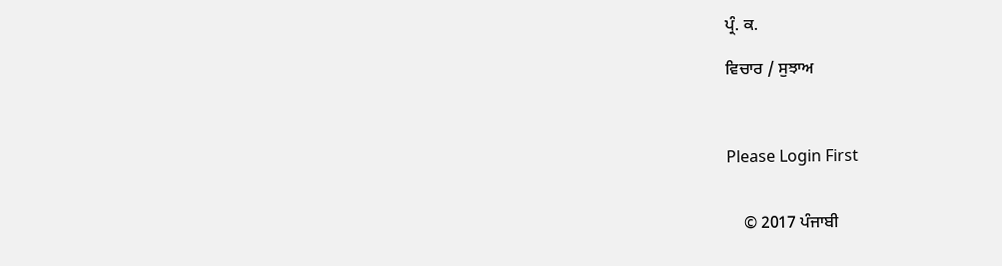ਪ੍ਰੰ. ਕ.

ਵਿਚਾਰ / ਸੁਝਾਅ



Please Login First


    © 2017 ਪੰਜਾਬੀ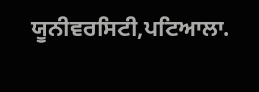ਯੂਨੀਵਰਸਿਟੀ,ਪਟਿਆਲਾ.